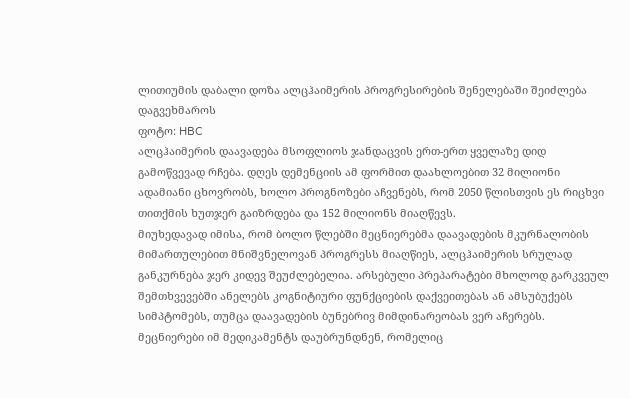ლითიუმის დაბალი დოზა ალცჰაიმერის პროგრესირების შენელებაში შეიძლება დაგვეხმაროს
ფოტო: HBC
ალცჰაიმერის დაავადება მსოფლიოს ჯანდაცვის ერთ-ერთ ყველაზე დიდ გამოწვევად რჩება. დღეს დემენციის ამ ფორმით დაახლოებით 32 მილიონი ადამიანი ცხოვრობს, ხოლო პროგნოზები აჩვენებს, რომ 2050 წლისთვის ეს რიცხვი თითქმის ხუთჯერ გაიზრდება და 152 მილიონს მიაღწევს.
მიუხედავად იმისა, რომ ბოლო წლებში მეცნიერებმა დაავადების მკურნალობის მიმართულებით მნიშვნელოვან პროგრესს მიაღწიეს, ალცჰაიმერის სრულად განკურნება ჯერ კიდევ შეუძლებელია. არსებული პრეპარატები მხოლოდ გარკვეულ შემთხვევებში ანელებს კოგნიტიური ფუნქციების დაქვეითებას ან ამსუბუქებს სიმპტომებს, თუმცა დაავადების ბუნებრივ მიმდინარეობას ვერ აჩერებს.
მეცნიერები იმ მედიკამენტს დაუბრუნდნენ, რომელიც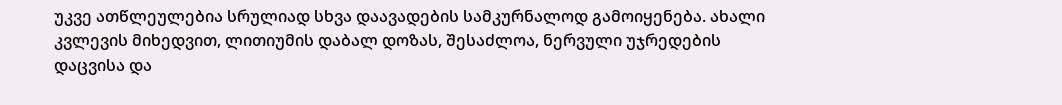უკვე ათწლეულებია სრულიად სხვა დაავადების სამკურნალოდ გამოიყენება. ახალი კვლევის მიხედვით, ლითიუმის დაბალ დოზას, შესაძლოა, ნერვული უჯრედების დაცვისა და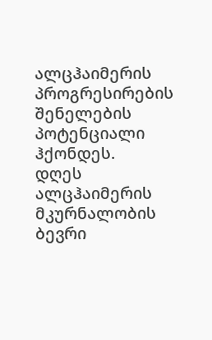ალცჰაიმერის პროგრესირების შენელების პოტენციალი ჰქონდეს.
დღეს ალცჰაიმერის მკურნალობის ბევრი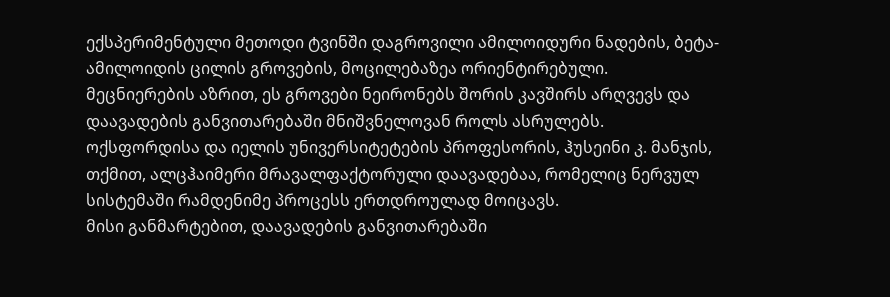ექსპერიმენტული მეთოდი ტვინში დაგროვილი ამილოიდური ნადების, ბეტა-ამილოიდის ცილის გროვების, მოცილებაზეა ორიენტირებული. მეცნიერების აზრით, ეს გროვები ნეირონებს შორის კავშირს არღვევს და დაავადების განვითარებაში მნიშვნელოვან როლს ასრულებს.
ოქსფორდისა და იელის უნივერსიტეტების პროფესორის, ჰუსეინი კ. მანჯის, თქმით, ალცჰაიმერი მრავალფაქტორული დაავადებაა, რომელიც ნერვულ სისტემაში რამდენიმე პროცესს ერთდროულად მოიცავს.
მისი განმარტებით, დაავადების განვითარებაში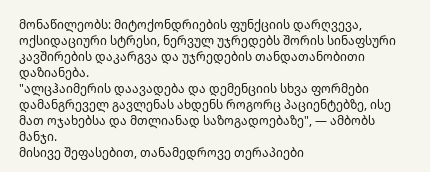მონაწილეობს: მიტოქონდრიების ფუნქციის დარღვევა, ოქსიდაციური სტრესი, ნერვულ უჯრედებს შორის სინაფსური კავშირების დაკარგვა და უჯრედების თანდათანობითი დაზიანება.
"ალცჰაიმერის დაავადება და დემენციის სხვა ფორმები დამანგრეველ გავლენას ახდენს როგორც პაციენტებზე, ისე მათ ოჯახებსა და მთლიანად საზოგადოებაზე", — ამბობს მანჯი.
მისივე შეფასებით, თანამედროვე თერაპიები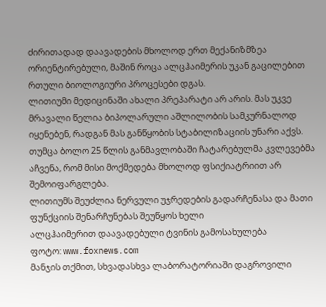ძირითადად დაავადების მხოლოდ ერთ მექანიზმზეა ორიენტირებული, მაშინ როცა ალცჰაიმერის უკან გაცილებით რთული ბიოლოგიური პროცესები დგას.
ლითიუმი მედიცინაში ახალი პრეპარატი არ არის. მას უკვე მრავალი წელია ბიპოლარული აშლილობის სამკურნალოდ იყენებენ, რადგან მას განწყობის სტაბილიზაციის უნარი აქვს. თუმცა ბოლო 25 წლის განმავლობაში ჩატარებულმა კვლევებმა აჩვენა, რომ მისი მოქმედება მხოლოდ ფსიქიატრიით არ შემოიფარგლება.
ლითიუმს შეუძლია ნერვული უჯრედების გადარჩენასა და მათი ფუნქციის შენარჩუნებას შეუწყოს ხელი
ალცჰაიმერით დაავადებული ტვინის გამოსახულება
ფოტო: www.foxnews.com
მანჯის თქმით, სხვადასხვა ლაბორატორიაში დაგროვილი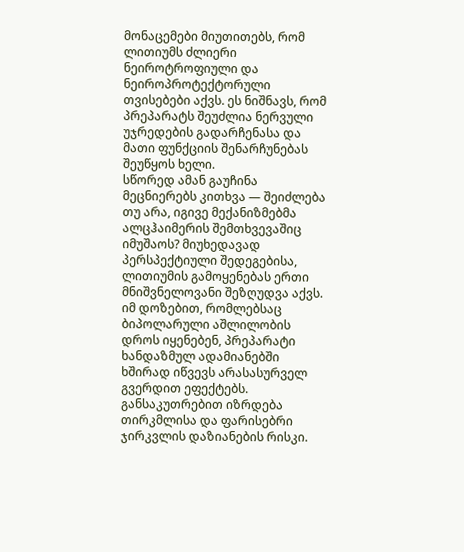მონაცემები მიუთითებს, რომ ლითიუმს ძლიერი ნეიროტროფიული და ნეიროპროტექტორული თვისებები აქვს. ეს ნიშნავს, რომ პრეპარატს შეუძლია ნერვული უჯრედების გადარჩენასა და მათი ფუნქციის შენარჩუნებას შეუწყოს ხელი.
სწორედ ამან გაუჩინა მეცნიერებს კითხვა — შეიძლება თუ არა, იგივე მექანიზმებმა ალცჰაიმერის შემთხვევაშიც იმუშაოს? მიუხედავად პერსპექტიული შედეგებისა, ლითიუმის გამოყენებას ერთი მნიშვნელოვანი შეზღუდვა აქვს. იმ დოზებით, რომლებსაც ბიპოლარული აშლილობის დროს იყენებენ, პრეპარატი ხანდაზმულ ადამიანებში ხშირად იწვევს არასასურველ გვერდით ეფექტებს. განსაკუთრებით იზრდება თირკმლისა და ფარისებრი ჯირკვლის დაზიანების რისკი.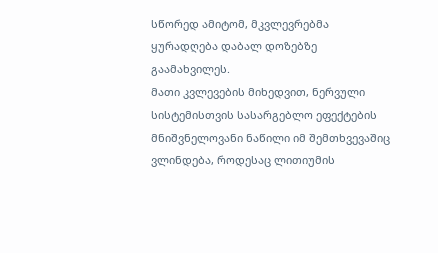სწორედ ამიტომ, მკვლევრებმა ყურადღება დაბალ დოზებზე გაამახვილეს.
მათი კვლევების მიხედვით, ნერვული სისტემისთვის სასარგებლო ეფექტების მნიშვნელოვანი ნაწილი იმ შემთხვევაშიც ვლინდება, როდესაც ლითიუმის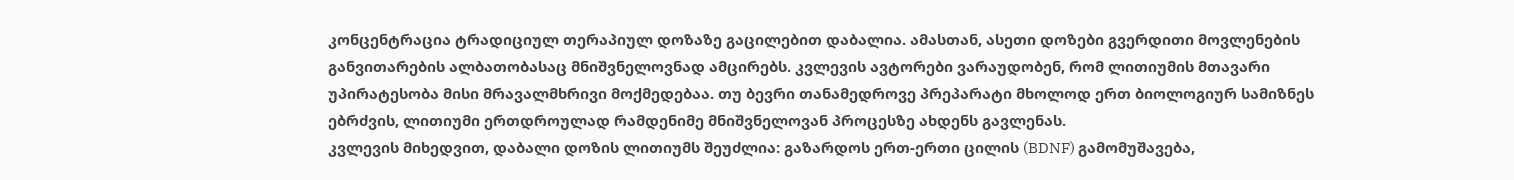კონცენტრაცია ტრადიციულ თერაპიულ დოზაზე გაცილებით დაბალია. ამასთან, ასეთი დოზები გვერდითი მოვლენების განვითარების ალბათობასაც მნიშვნელოვნად ამცირებს. კვლევის ავტორები ვარაუდობენ, რომ ლითიუმის მთავარი უპირატესობა მისი მრავალმხრივი მოქმედებაა. თუ ბევრი თანამედროვე პრეპარატი მხოლოდ ერთ ბიოლოგიურ სამიზნეს ებრძვის, ლითიუმი ერთდროულად რამდენიმე მნიშვნელოვან პროცესზე ახდენს გავლენას.
კვლევის მიხედვით, დაბალი დოზის ლითიუმს შეუძლია: გაზარდოს ერთ-ერთი ცილის (BDNF) გამომუშავება,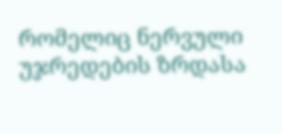რომელიც ნერვული უჯრედების ზრდასა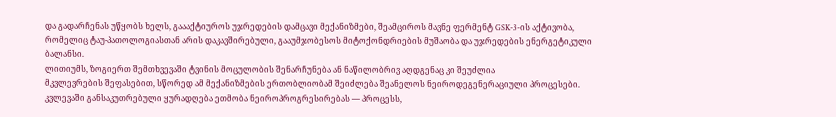და გადარჩენას უწყობს ხელს, გაააქტიუროს უჯრედების დამცავი მექანიზმები, შეამციროს მავნე ფერმენტ GSK-3-ის აქტივობა, რომელიც ტაუ-პათოლოგიასთან არის დაკავშირებული, გააუმჯობესოს მიტოქონდრიების მუშაობა და უჯრედების ენერგეტიკული ბალანსი.
ლითიუმს, ზოგიერთ შემთხვევაში ტვინის მოცულობის შენარჩუნება ან ნაწილობრივ აღდგენაც კი შეუძლია
მკვლევრების შეფასებით, სწორედ ამ მექანიზმების ერთობლიობამ შეიძლება შეანელოს ნეიროდეგენერაციული პროცესები. კვლევაში განსაკუთრებული ყურადღება ეთმობა ნეიროპროგრესირებას — პროცესს,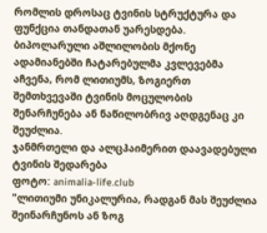რომლის დროსაც ტვინის სტრუქტურა და ფუნქცია თანდათან უარესდება. ბიპოლარული აშლილობის მქონე ადამიანებში ჩატარებულმა კვლევებმა აჩვენა, რომ ლითიუმს, ზოგიერთ შემთხვევაში ტვინის მოცულობის შენარჩუნება ან ნაწილობრივ აღდგენაც კი შეუძლია.
ჯანმრთელი და ალცჰაიმერით დაავადებული ტვინის შედარება
ფოტო: animalia-life.club
"ლითიუმი უნიკალურია, რადგან მას შეუძლია შეინარჩუნოს ან ზოგ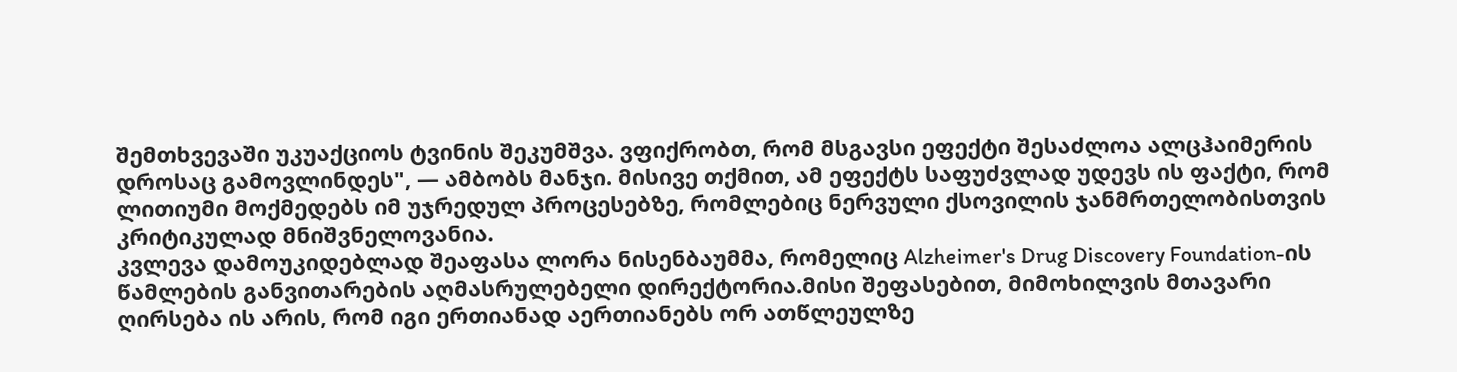შემთხვევაში უკუაქციოს ტვინის შეკუმშვა. ვფიქრობთ, რომ მსგავსი ეფექტი შესაძლოა ალცჰაიმერის დროსაც გამოვლინდეს", — ამბობს მანჯი. მისივე თქმით, ამ ეფექტს საფუძვლად უდევს ის ფაქტი, რომ ლითიუმი მოქმედებს იმ უჯრედულ პროცესებზე, რომლებიც ნერვული ქსოვილის ჯანმრთელობისთვის კრიტიკულად მნიშვნელოვანია.
კვლევა დამოუკიდებლად შეაფასა ლორა ნისენბაუმმა, რომელიც Alzheimer's Drug Discovery Foundation-ის წამლების განვითარების აღმასრულებელი დირექტორია.მისი შეფასებით, მიმოხილვის მთავარი ღირსება ის არის, რომ იგი ერთიანად აერთიანებს ორ ათწლეულზე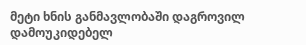მეტი ხნის განმავლობაში დაგროვილ დამოუკიდებელ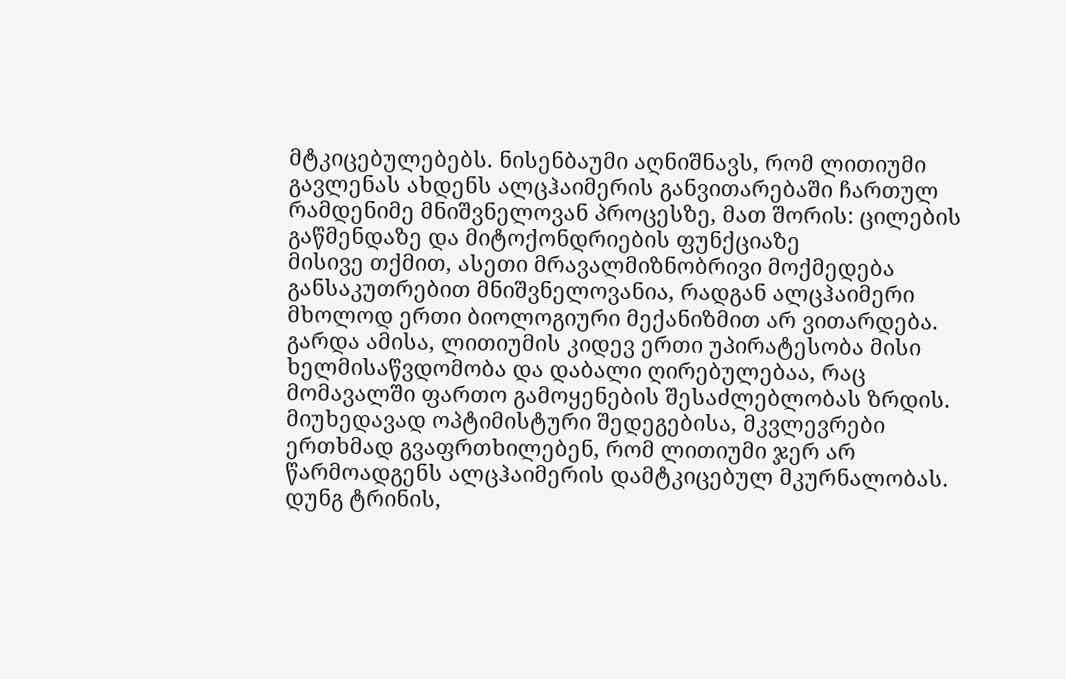მტკიცებულებებს. ნისენბაუმი აღნიშნავს, რომ ლითიუმი გავლენას ახდენს ალცჰაიმერის განვითარებაში ჩართულ რამდენიმე მნიშვნელოვან პროცესზე, მათ შორის: ცილების გაწმენდაზე და მიტოქონდრიების ფუნქციაზე
მისივე თქმით, ასეთი მრავალმიზნობრივი მოქმედება განსაკუთრებით მნიშვნელოვანია, რადგან ალცჰაიმერი მხოლოდ ერთი ბიოლოგიური მექანიზმით არ ვითარდება. გარდა ამისა, ლითიუმის კიდევ ერთი უპირატესობა მისი ხელმისაწვდომობა და დაბალი ღირებულებაა, რაც მომავალში ფართო გამოყენების შესაძლებლობას ზრდის.
მიუხედავად ოპტიმისტური შედეგებისა, მკვლევრები ერთხმად გვაფრთხილებენ, რომ ლითიუმი ჯერ არ წარმოადგენს ალცჰაიმერის დამტკიცებულ მკურნალობას. დუნგ ტრინის,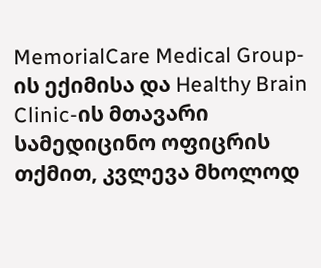MemorialCare Medical Group-ის ექიმისა და Healthy Brain Clinic-ის მთავარი სამედიცინო ოფიცრის თქმით, კვლევა მხოლოდ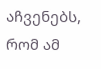აჩვენებს, რომ ამ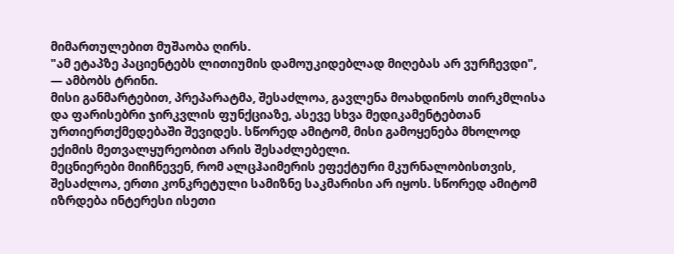მიმართულებით მუშაობა ღირს.
"ამ ეტაპზე პაციენტებს ლითიუმის დამოუკიდებლად მიღებას არ ვურჩევდი", — ამბობს ტრინი.
მისი განმარტებით, პრეპარატმა, შესაძლოა, გავლენა მოახდინოს თირკმლისა და ფარისებრი ჯირკვლის ფუნქციაზე, ასევე სხვა მედიკამენტებთან ურთიერთქმედებაში შევიდეს. სწორედ ამიტომ, მისი გამოყენება მხოლოდ ექიმის მეთვალყურეობით არის შესაძლებელი.
მეცნიერები მიიჩნევენ, რომ ალცჰაიმერის ეფექტური მკურნალობისთვის, შესაძლოა, ერთი კონკრეტული სამიზნე საკმარისი არ იყოს. სწორედ ამიტომ იზრდება ინტერესი ისეთი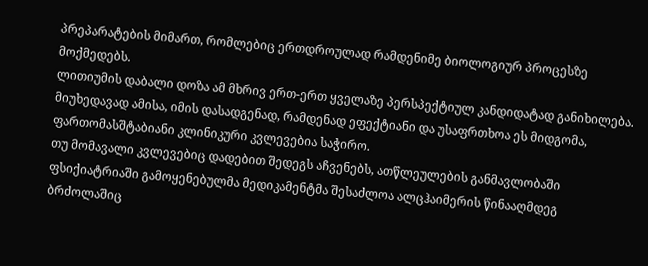პრეპარატების მიმართ, რომლებიც ერთდროულად რამდენიმე ბიოლოგიურ პროცესზე მოქმედებს.
ლითიუმის დაბალი დოზა ამ მხრივ ერთ-ერთ ყველაზე პერსპექტიულ კანდიდატად განიხილება. მიუხედავად ამისა, იმის დასადგენად, რამდენად ეფექტიანი და უსაფრთხოა ეს მიდგომა, ფართომასშტაბიანი კლინიკური კვლევებია საჭირო.
თუ მომავალი კვლევებიც დადებით შედეგს აჩვენებს, ათწლეულების განმავლობაში ფსიქიატრიაში გამოყენებულმა მედიკამენტმა შესაძლოა ალცჰაიმერის წინააღმდეგ ბრძოლაშიც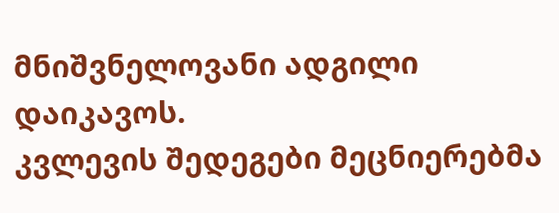მნიშვნელოვანი ადგილი დაიკავოს.
კვლევის შედეგები მეცნიერებმა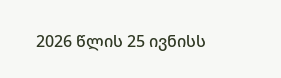2026 წლის 25 ივნისს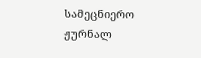სამეცნიერო ჟურნალ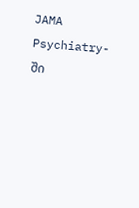JAMA Psychiatry-ში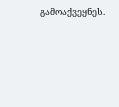გამოაქვეყნეს.